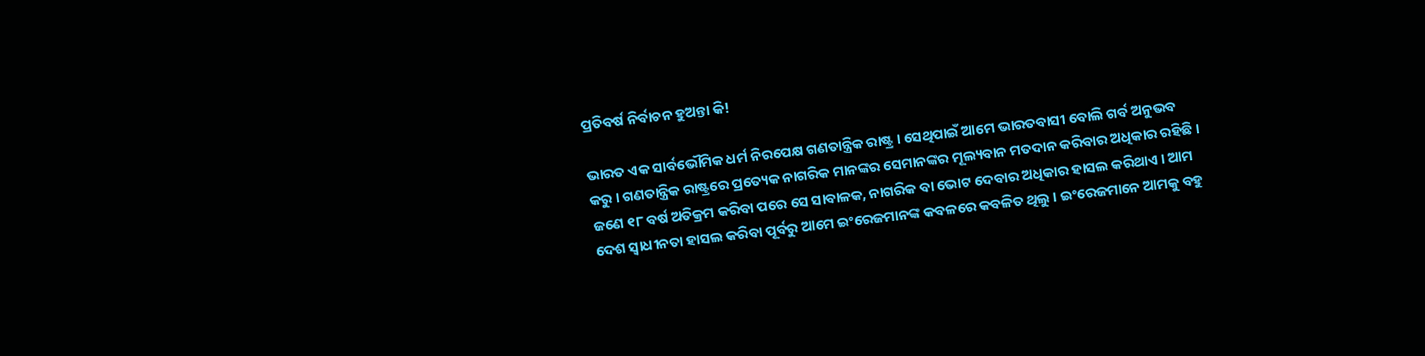ପ୍ରତିବର୍ଷ ନିର୍ବାଚନ ହୁଅନ୍ତା କି!

ଭାରତ ଏକ ସାର୍ବଭୌମିକ ଧର୍ମ ନିରପେକ୍ଷ ଗଣତାନ୍ତ୍ରିକ ରାଷ୍ଟ୍ର । ସେଥିପାଇଁ ଆମେ ଭାରତବାସୀ ବୋଲି ଗର୍ବ ଅନୁଭବ କରୁ । ଗଣତାନ୍ତ୍ରିକ ରାଷ୍ଟ୍ରରେ ପ୍ରତ୍ୟେକ ନାଗରିକ ମାନଙ୍କର ସେମାନଙ୍କର ମୂଲ୍ୟବାନ ମତଦାନ କରିବାର ଅଧିକାର ରହିଛି । ଜଣେ ୧୮ ବର୍ଷ ଅତିକ୍ରମ କରିବା ପରେ ସେ ସାବାଳକ, ନାଗରିକ ବା ଭୋଟ ଦେବାର ଅଧିକାର ହାସଲ କରିଥାଏ । ଆମ ଦେଶ ସ୍ୱାଧୀନତା ହାସଲ କରିବା ପୂର୍ବରୁ ଆମେ ଇଂରେଜମାନଙ୍କ କବଳରେ କବଳିତ ଥିଲୁ । ଇଂରେଜମାନେ ଆମକୁ ବହୁ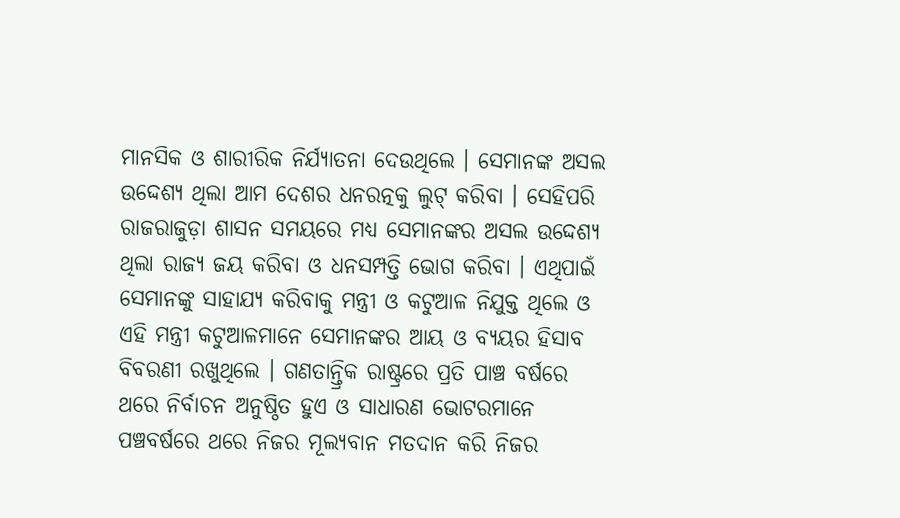ମାନସିକ ଓ ଶାରୀରିକ ନିର୍ଯ୍ୟାତନା ଦେଉଥିଲେ । ସେମାନଙ୍କ ଅସଲ ଉଦ୍ଦେଶ୍ୟ ଥିଲା ଆମ ଦେଶର ଧନରତ୍ନକୁ ଲୁଟ୍ କରିବା । ସେହିପରି ରାଜରାଜୁଡ଼ା ଶାସନ ସମୟରେ ମଧ୍ୟ ସେମାନଙ୍କର ଅସଲ ଉଦ୍ଦେଶ୍ୟ ଥିଲା ରାଜ୍ୟ ଜୟ କରିବା ଓ ଧନସମ୍ପତ୍ତି ଭୋଗ କରିବା । ଏଥିପାଇଁ ସେମାନଙ୍କୁ ସାହାଯ୍ୟ କରିବାକୁ ମନ୍ତ୍ରୀ ଓ କଟୁଆଳ ନିଯୁକ୍ତ ଥିଲେ ଓ ଏହି ମନ୍ତ୍ରୀ କଟୁଆଳମାନେ ସେମାନଙ୍କର ଆୟ ଓ ବ୍ୟୟର ହିସାବ ବିବରଣୀ ରଖୁଥିଲେ । ଗଣତାନ୍ତ୍ରିକ ରାଷ୍ଟ୍ରରେ ପ୍ରତି ପାଞ୍ଚ ବର୍ଷରେ ଥରେ ନିର୍ବାଚନ ଅନୁଷ୍ଠିତ ହୁଏ ଓ ସାଧାରଣ ଭୋଟରମାନେ ପଞ୍ଚବର୍ଷରେ ଥରେ ନିଜର ମୂଲ୍ୟବାନ ମତଦାନ କରି ନିଜର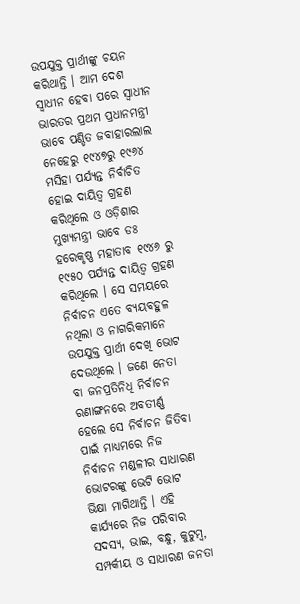ଉପଯୁକ୍ତ ପ୍ରାର୍ଥୀଙ୍କୁ ଚୟନ କରିଥାନ୍ତି । ଆମ ଦେଶ ସ୍ୱାଧୀନ ହେବା ପରେ ସ୍ୱାଧୀନ ଭାରତର ପ୍ରଥମ ପ୍ରଧାନମନ୍ତ୍ରୀ ଭାବେ ପଣ୍ଡିତ ଜବାହାରଲାଲ ନେହେରୁ ୧୯୪୭ରୁ ୧୯୬୪ ମସିହା ପର୍ଯ୍ୟନ୍ତ ନିର୍ବାଚିତ ହୋଇ ଦାୟିତ୍ୱ ଗ୍ରହଣ କରିଥିଲେ ଓ ଓଡ଼ିଶାର ମୁଖ୍ୟମନ୍ତ୍ରୀ ଭାବେ ଡଃ ହରେକୃଷ୍ଣ ମହାତାବ ୧୯୪୬ ରୁ ୧୯୫୦ ପର୍ଯ୍ୟନ୍ତ ଦାୟିତ୍ୱ ଗ୍ରହଣ କରିଥିଲେ । ସେ ସମୟରେ ନିର୍ବାଚନ ଏତେ ବ୍ୟୟବହୁଳ ନଥିଲା ଓ ନାଗରିକମାନେ ଉପଯୁକ୍ତ ପ୍ରାର୍ଥୀ ଦେଖି ଭୋଟ ଦେଉଥିଲେ । ଜଣେ ନେତା ବା ଜନପ୍ରତିନିଧି ନିର୍ବାଚନ ରଣାଙ୍ଗନରେ ଅବତୀର୍ଣ୍ଣ ହେଲେ ସେ ନିର୍ବାଚନ ଜିତିବା ପାଇଁ ମାଧ୍ୟମରେ ନିଜ ନିର୍ବାଚନ ମଣ୍ଡଳୀର ସାଧାରଣ ଭୋଟରଙ୍କୁ ଭେଟି ଭୋଟ ଭିକ୍ଷା ମାଗିଥାନ୍ତି । ଏହି କାର୍ଯ୍ୟରେ ନିଜ ପରିବାର ସଦସ୍ୟ, ଭାଇ, ବନ୍ଧୁ, କୁଟୁମ୍ବ, ସମ୍ପର୍କୀୟ ଓ ସାଧାରଣ ଜନତା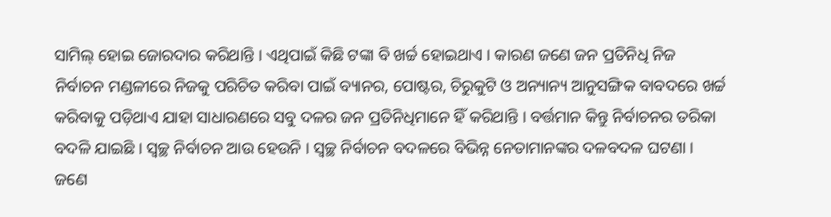ସାମିଲ୍ ହୋଇ ଜୋରଦାର କରିଥାନ୍ତି । ଏଥିପାଇଁ କିଛି ଟଙ୍କା ବି ଖର୍ଚ୍ଚ ହୋଇଥାଏ । କାରଣ ଜଣେ ଜନ ପ୍ରତିନିଧି ନିଜ ନିର୍ବାଚନ ମଣ୍ଡଳୀରେ ନିଜକୁ ପରିଚିତ କରିବା ପାଇଁ ବ୍ୟାନର, ପୋଷ୍ଟର, ଚିରୁକୁଟି ଓ ଅନ୍ୟାନ୍ୟ ଆନୁସଙ୍ଗିକ ବାବଦରେ ଖର୍ଚ୍ଚ କରିବାକୁ ପଡ଼ିଥାଏ ଯାହା ସାଧାରଣରେ ସବୁ ଦଳର ଜନ ପ୍ରତିନିଧିମାନେ ହିଁ କରିଥାନ୍ତି । ବର୍ତ୍ତମାନ କିନ୍ତୁ ନିର୍ବାଚନର ତରିକା ବଦଳି ଯାଇଛି । ସ୍ୱଚ୍ଛ ନିର୍ବାଚନ ଆଉ ହେଉନି । ସ୍ୱଚ୍ଛ ନିର୍ବାଚନ ବଦଳରେ ବିଭିନ୍ନ ନେତାମାନଙ୍କର ଦଳବଦଳ ଘଟଣା । ଜଣେ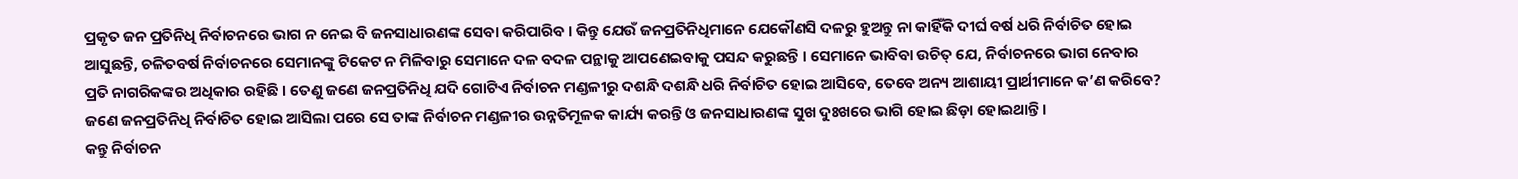ପ୍ରକୃତ ଜନ ପ୍ରତିନିଧି ନିର୍ବାଚନରେ ଭାଗ ନ ନେଇ ବି ଜନସାଧାରଣଙ୍କ ସେବା କରିପାରିବ । କିନ୍ତୁ ଯେଉଁ ଜନପ୍ରତିନିଧିମାନେ ଯେକୌଣସି ଦଳରୁ ହୁଅନ୍ତୁ ନା କାହିଁକି ଦୀର୍ଘ ବର୍ଷ ଧରି ନିର୍ବାଚିତ ହୋଇ ଆସୁଛନ୍ତି, ଚଳିତବର୍ଷ ନିର୍ବାଚନରେ ସେମାନଙ୍କୁ ଟିକେଟ ନ ମିଳିବାରୁ ସେମାନେ ଦଳ ବଦଳ ପନ୍ଥାକୁ ଆପଣେଇବାକୁ ପସନ୍ଦ କରୁଛନ୍ତି । ସେମାନେ ଭାବିବା ଉଚିତ୍ ଯେ, ନିର୍ବାଚନରେ ଭାଗ ନେବାର ପ୍ରତି ନାଗରିକଙ୍କର ଅଧିକାର ରହିଛି । ତେଣୁ ଜଣେ ଜନପ୍ରତିନିଧି ଯଦି ଗୋଟିଏ ନିର୍ବାଚନ ମଣ୍ଡଳୀରୁ ଦଶନ୍ଧି ଦଶନ୍ଧି ଧରି ନିର୍ବାଚିତ ହୋଇ ଆସିବେ, ତେବେ ଅନ୍ୟ ଆଶାୟୀ ପ୍ରାର୍ଥୀମାନେ କ’ଣ କରିବେ? ଜଣେ ଜନପ୍ରତିନିଧି ନିର୍ବାଚିତ ହୋଇ ଆସିଲା ପରେ ସେ ତାଙ୍କ ନିର୍ବାଚନ ମଣ୍ଡଳୀର ଉନ୍ନତିମୂଳକ କାର୍ଯ୍ୟ କରନ୍ତି ଓ ଜନସାଧାରଣଙ୍କ ସୁଖ ଦୁଃଖରେ ଭାଗି ହୋଇ ଛିଡ଼ା ହୋଇଥାନ୍ତି ।
କନ୍ତୁ ନିର୍ବାଚନ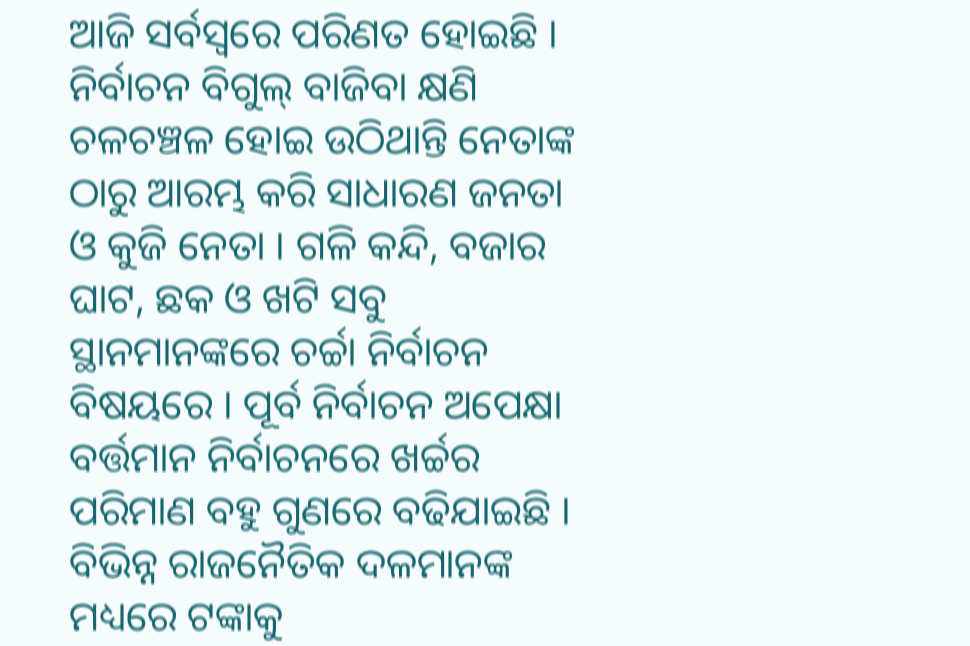ଆଜି ସର୍ବସ୍ୱରେ ପରିଣତ ହୋଇଛି । ନିର୍ବାଚନ ବିଗୁଲ୍ ବାଜିବା କ୍ଷଣି ଚଳଚଞ୍ଚଳ ହୋଇ ଉଠିଥାନ୍ତି ନେତାଙ୍କ ଠାରୁ ଆରମ୍ଭ କରି ସାଧାରଣ ଜନତା ଓ କୁଜି ନେତା । ଗଳି କନ୍ଦି, ବଜାର ଘାଟ, ଛକ ଓ ଖଟି ସବୁ ସ୍ଥାନମାନଙ୍କରେ ଚର୍ଚ୍ଚା ନିର୍ବାଚନ ବିଷୟରେ । ପୂର୍ବ ନିର୍ବାଚନ ଅପେକ୍ଷା ବର୍ତ୍ତମାନ ନିର୍ବାଚନରେ ଖର୍ଚ୍ଚର ପରିମାଣ ବହୁ ଗୁଣରେ ବଢିଯାଇଛି । ବିଭିନ୍ନ ରାଜନୈତିକ ଦଳମାନଙ୍କ ମଧ୍ୟରେ ଟଙ୍କାକୁ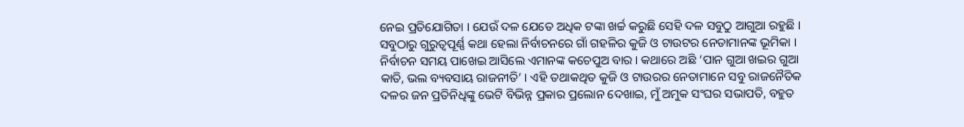ନେଇ ପ୍ରତିଯୋଗିତା । ଯେଉଁ ଦଳ ଯେତେ ଅଧିକ ଟଙ୍କା ଖର୍ଚ୍ଚ କରୁଛି ସେହି ଦଳ ସବୁଠୁ ଆଗୁଆ ରହୁଛି । ସବୁଠାରୁ ଗୁରୁତ୍ୱପୂର୍ଣ୍ଣ କଥା ହେଲା ନିର୍ବାଚନରେ ଗାଁ ଗହଳିର କୁଜି ଓ ଟାଉଟର ନେତାମାନଙ୍କ ଭୂମିକା । ନିର୍ବାଚନ ସମୟ ପାଖେଇ ଆସିଲେ ଏମାନଙ୍କ କଚେପୁଅ ବାର । କଥାରେ ଅଛି ‘ପାନ ଗୁଆ ଖଇର ଗୁଆ କାତି, ଭଲ ବ୍ୟବସାୟ ରାଜନୀତି’ । ଏହି ତଥାକଥିତ କୁଜି ଓ ଟାଉରର ନେତାମାନେ ସବୁ ରାଜନୈତିକ ଦଳର ଜନ ପ୍ରତିନିଧିଙ୍କୁ ଭେଟି ବିଭିନ୍ନ ପ୍ରକାର ପ୍ରଲୋନ ଦେଖାଇ, ମୁଁ ଅମୁକ ସଂଘର ସଭାପତି, ବହୁତ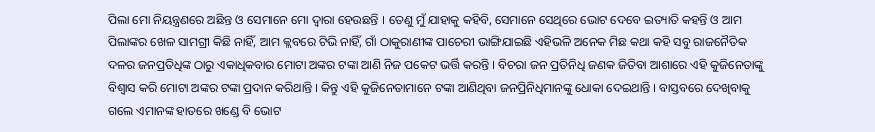ପିଲା ମୋ ନିୟନ୍ତ୍ରଣରେ ଅଛିନ୍ତ ଓ ସେମାନେ ମୋ ଦ୍ୱାରା ହେଉଛନ୍ତି । ତେଣୁ ମୁଁ ଯାହାକୁ କହିବି, ସେମାନେ ସେଥିରେ ଭୋଟ ଦେବେ ଇତ୍ୟାତି କହନ୍ତି ଓ ଆମ ପିଲାଙ୍କର ଖେଳ ସାମଗ୍ରୀ କିଛି ନାହିଁ, ଆମ କ୍ଲବରେ ଟିଭି ନାହିଁ, ଗାଁ ଠାକୁରାଣୀଙ୍କ ପାଚେରୀ ଭାଙ୍ଗିଯାଇଛି ଏହିଭଳି ଅନେକ ମିଛ କଥା କହି ସବୁ ରାଜନୈତିକ ଦଳର ଜନପ୍ରତିଧିଙ୍କ ଠାରୁ ଏକାଧିକବାର ମୋଟା ଅଙ୍କର ଟଙ୍କା ଆଣି ନିଜ ପକେଟ ଭର୍ତ୍ତି କରନ୍ତି । ବିଚରା ଜନ ପ୍ରତିନିଧି ଜଣକ ଜିତିବା ଆଶାରେ ଏହି କୁଜିନେତାଙ୍କୁ ବିଶ୍ୱାସ କରି ମୋଟା ଅଙ୍କର ଟଙ୍କା ପ୍ରଦାନ କରିଥାନ୍ତି । କିନ୍ତୁ ଏହି କୁଜିନେତାମାନେ ଟଙ୍କା ଆଣିଥିବା ଜନପ୍ରିନିଧିମାନଙ୍କୁ ଧୋକା ଦେଇଥାନ୍ତି । ବାସ୍ତବରେ ଦେଖିବାକୁ ଗଲେ ଏମାନଙ୍କ ହାତରେ ଖଣ୍ଡେ ବି ଭୋଟ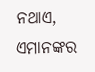ନଥାଏ, ଏମାନଙ୍କର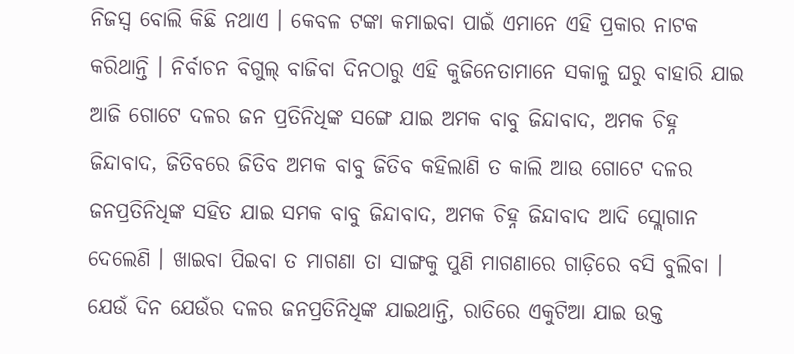ନିଜସ୍ୱ ବୋଲି କିଛି ନଥାଏ । କେବଳ ଟଙ୍କା କମାଇବା ପାଇଁ ଏମାନେ ଏହି ପ୍ରକାର ନାଟକ କରିଥାନ୍ତି । ନିର୍ବାଚନ ବିଗୁଲ୍ ବାଜିବା ଦିନଠାରୁ ଏହି କୁଜିନେତାମାନେ ସକାଳୁ ଘରୁ ବାହାରି ଯାଇ ଆଜି ଗୋଟେ ଦଳର ଜନ ପ୍ରତିନିଧିଙ୍କ ସଙ୍ଗେ ଯାଇ ଅମକ ବାବୁ ଜିନ୍ଦାବାଦ, ଅମକ ଚିହ୍ନ ଜିନ୍ଦାବାଦ, ଜିତିବରେ ଜିତିବ ଅମକ ବାବୁ ଜିତିବ କହିଲାଣି ତ କାଲି ଆଉ ଗୋଟେ ଦଳର ଜନପ୍ରତିନିଧିଙ୍କ ସହିତ ଯାଇ ସମକ ବାବୁ ଜିନ୍ଦାବାଦ, ଅମକ ଚିହ୍ନ ଜିନ୍ଦାବାଦ ଆଦି ସ୍ଲୋଗାନ ଦେଲେଣି । ଖାଇବା ପିଇବା ତ ମାଗଣା ତା ସାଙ୍ଗକୁ ପୁଣି ମାଗଣାରେ ଗାଡ଼ିରେ ବସି ବୁଲିବା । ଯେଉଁ ଦିନ ଯେଉଁର ଦଳର ଜନପ୍ରତିନିଧିଙ୍କ ଯାଇଥାନ୍ତି, ରାତିରେ ଏକୁଟିଆ ଯାଇ ଉକ୍ତ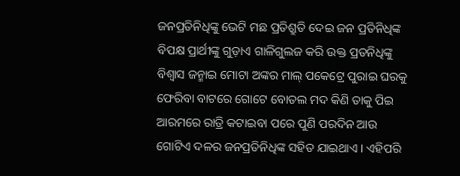ଜନପ୍ରତିନିଧିଙ୍କୁ ଭେଟି ମଛ ପ୍ରତିଶ୍ରୁତି ଦେଇ ଜନ ପ୍ରତିନିଧିଙ୍କ ବିପକ୍ଷ ପ୍ରାର୍ଥୀଙ୍କୁ ଗୁଡ଼ାଏ ଗାଳିଗୁଲଜ କରି ଉକ୍ତ ପ୍ରତନିଧିଙ୍କୁ ବିଶ୍ୱାସ ଜନ୍ମାଇ ମୋଟା ଅଙ୍କର ମାଲ୍ ପକେଟ୍ରେ ପୁରାଇ ଘରକୁ ଫେରିବା ବାଟରେ ଗୋଟେ ବୋତଲ ମଦ କିଣି ତାକୁ ପିଇ ଆରମରେ ରାତ୍ରି କଟାଇବା ପରେ ପୁଣି ପରଦିନ ଆଉ ଗୋଟିଏ ଦଳର ଜନପ୍ରତିନିଧିଙ୍କ ସହିତ ଯାଇଥାଏ । ଏହିପରି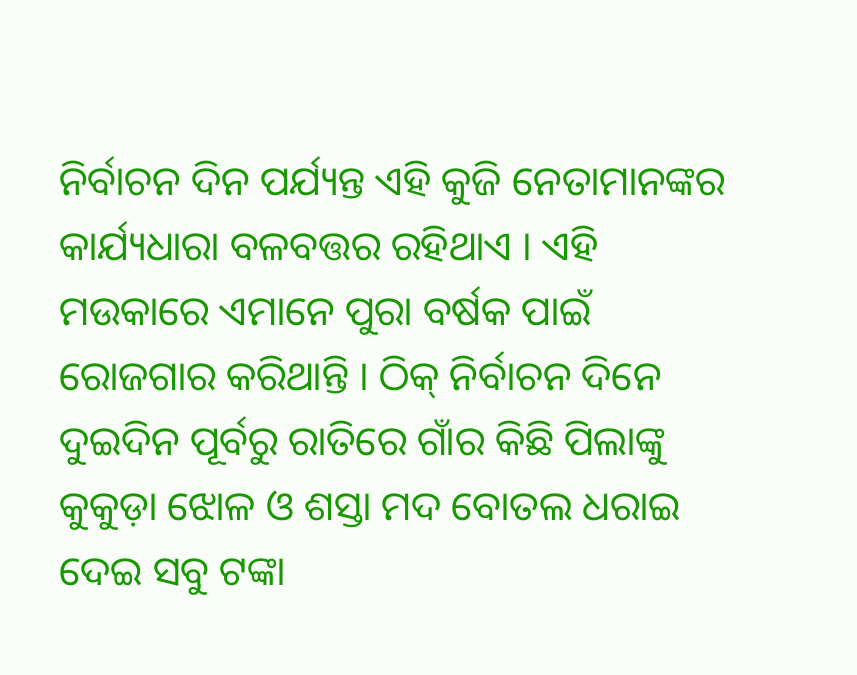ନିର୍ବାଚନ ଦିନ ପର୍ଯ୍ୟନ୍ତ ଏହି କୁଜି ନେତାମାନଙ୍କର କାର୍ଯ୍ୟଧାରା ବଳବତ୍ତର ରହିଥାଏ । ଏହି ମଉକାରେ ଏମାନେ ପୁରା ବର୍ଷକ ପାଇଁ ରୋଜଗାର କରିଥାନ୍ତି । ଠିକ୍ ନିର୍ବାଚନ ଦିନେ ଦୁଇଦିନ ପୂର୍ବରୁ ରାତିରେ ଗାଁର କିଛି ପିଲାଙ୍କୁ କୁକୁଡ଼ା ଝୋଳ ଓ ଶସ୍ତା ମଦ ବୋତଲ ଧରାଇ ଦେଇ ସବୁ ଟଙ୍କା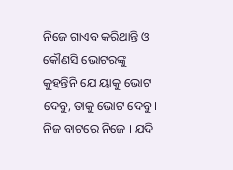ନିଜେ ଗାଏବ କରିଥାନ୍ତି ଓ କୌଣସି ଭୋଟରଙ୍କୁ କୁହନ୍ତିନି ଯେ ୟାକୁ ଭୋଟ ଦେବୁ, ତାକୁ ଭୋଟ ଦେବୁ । ନିଜ ବାଟରେ ନିଜେ । ଯଦି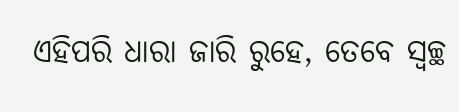ଏହିପରି ଧାରା ଜାରି ରୁହେ, ତେବେ ସ୍ୱଚ୍ଛ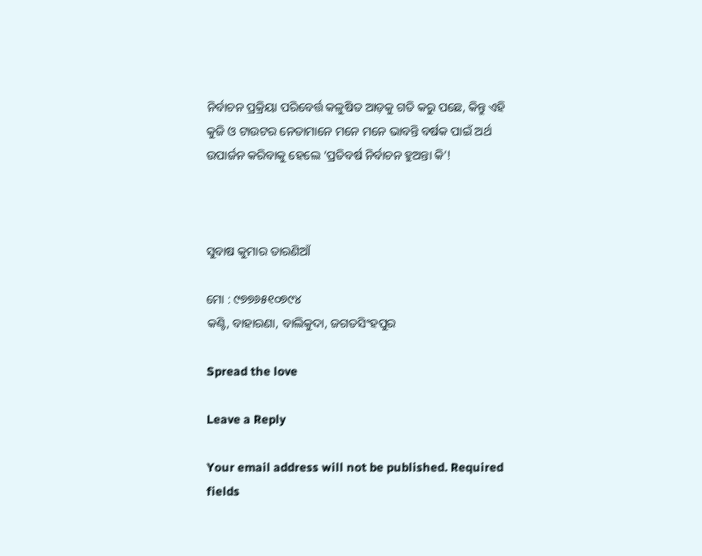ନିର୍ବାଚନ ପ୍ରକ୍ରିୟା ପରିବେର୍ତ୍ତ କଳୁଷିତ ଆଡ଼କୁ ଗତି କରୁ ପଛେ, କିନ୍ତୁ ଏହି କୁଜି ଓ ଟାଉଟର ନେତାମାନେ ମନେ ମନେ ଭାବନ୍ତି ବର୍ଷକ ପାଇଁ ଅର୍ଥ ଉପାର୍ଜନ କରିବାକୁ ହେଲେ ‘ପ୍ରତିବର୍ଷ ନିର୍ବାଚନ ହୁଅନ୍ତା କି’!



ସୁବାଷ କୁମାର ତାରଣିଆଁ

ମୋ : ୯୭୭୬୫୧୦୭୯୪
କଣ୍ଟି, ବାହାରଣା, ବାଲିକୁଦା, ଜଗତସିଂହପୁର

Spread the love

Leave a Reply

Your email address will not be published. Required fields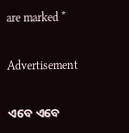are marked *

Advertisement

ଏବେ ଏବେ